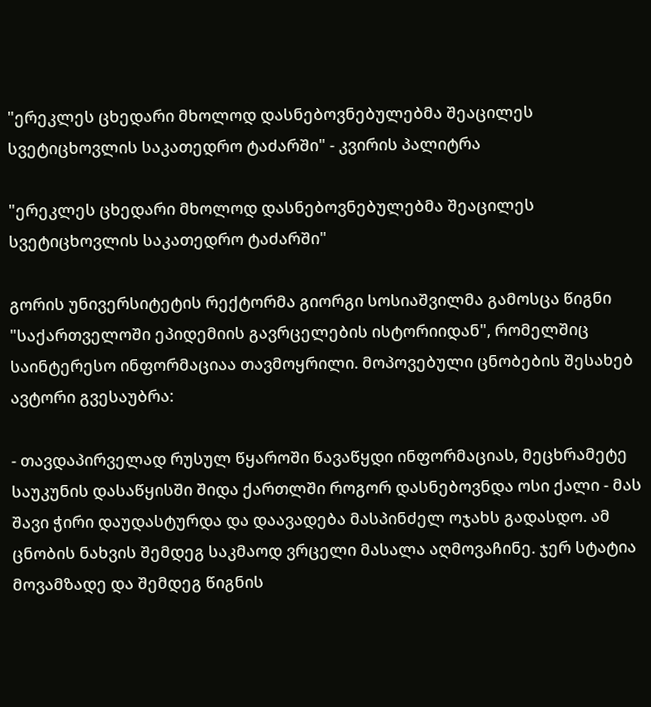"ერეკლეს ცხედარი მხოლოდ დასნებოვნებულებმა შეაცილეს სვეტიცხოვლის საკათედრო ტაძარში" - კვირის პალიტრა

"ერეკლეს ცხედარი მხოლოდ დასნებოვნებულებმა შეაცილეს სვეტიცხოვლის საკათედრო ტაძარში"

გორის უნივერსიტეტის რექტორმა გიორგი სოსიაშვილმა გამოსცა წიგნი "საქართველოში ეპიდემიის გავრცელების ისტორიიდან", რომელშიც საინტერესო ინფორმაციაა თავმოყრილი. მოპოვებული ცნობების შესახებ ავტორი გვესაუბრა:

- თავდაპირველად რუსულ წყაროში წავაწყდი ინფორმაციას, მეცხრამეტე საუკუნის დასაწყისში შიდა ქართლში როგორ დასნებოვნდა ოსი ქალი - მას შავი ჭირი დაუდასტურდა და დაავადება მასპინძელ ოჯახს გადასდო. ამ ცნობის ნახვის შემდეგ საკმაოდ ვრცელი მასალა აღმოვაჩინე. ჯერ სტატია მოვამზადე და შემდეგ წიგნის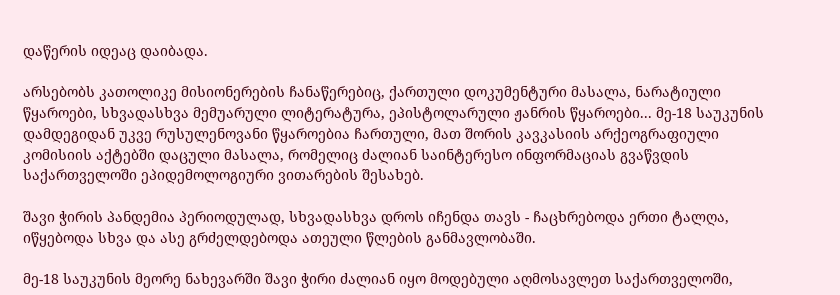დაწერის იდეაც დაიბადა.

არსებობს კათოლიკე მისიონერების ჩანაწერებიც, ქართული დოკუმენტური მასალა, ნარატიული წყაროები, სხვადასხვა მემუარული ლიტერატურა, ეპისტოლარული ჟანრის წყაროები... მე-18 საუკუნის დამდეგიდან უკვე რუსულენოვანი წყაროებია ჩართული, მათ შორის კავკასიის არქეოგრაფიული კომისიის აქტებში დაცული მასალა, რომელიც ძალიან საინტერესო ინფორმაციას გვაწვდის საქართველოში ეპიდემოლოგიური ვითარების შესახებ.

შავი ჭირის პანდემია პერიოდულად, სხვადასხვა დროს იჩენდა თავს - ჩაცხრებოდა ერთი ტალღა, იწყებოდა სხვა და ასე გრძელდებოდა ათეული წლების განმავლობაში.

მე-18 საუკუნის მეორე ნახევარში შავი ჭირი ძალიან იყო მოდებული აღმოსავლეთ საქართველოში,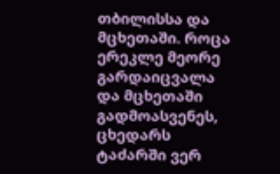თბილისსა და მცხეთაში. როცა ერეკლე მეორე გარდაიცვალა და მცხეთაში გადმოასვენეს, ცხედარს ტაძარში ვერ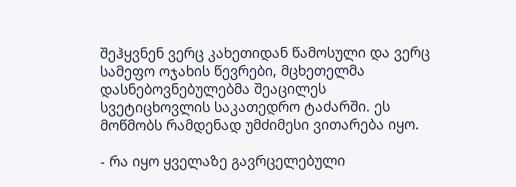შეჰყვნენ ვერც კახეთიდან წამოსული და ვერც სამეფო ოჯახის წევრები, მცხეთელმა დასნებოვნებულებმა შეაცილეს სვეტიცხოვლის საკათედრო ტაძარში. ეს მოწმობს რამდენად უმძიმესი ვითარება იყო.

- რა იყო ყველაზე გავრცელებული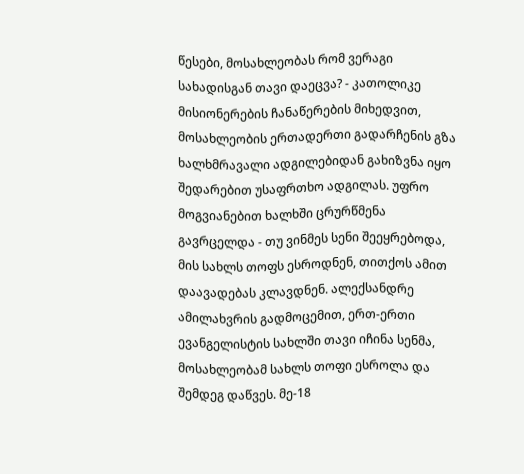წესები, მოსახლეობას რომ ვერაგი სახადისგან თავი დაეცვა? - კათოლიკე მისიონერების ჩანაწერების მიხედვით, მოსახლეობის ერთადერთი გადარჩენის გზა ხალხმრავალი ადგილებიდან გახიზვნა იყო შედარებით უსაფრთხო ადგილას. უფრო მოგვიანებით ხალხში ცრურწმენა გავრცელდა - თუ ვინმეს სენი შეეყრებოდა, მის სახლს თოფს ესროდნენ, თითქოს ამით დაავადებას კლავდნენ. ალექსანდრე ამილახვრის გადმოცემით, ერთ-ერთი ევანგელისტის სახლში თავი იჩინა სენმა, მოსახლეობამ სახლს თოფი ესროლა და შემდეგ დაწვეს. მე-18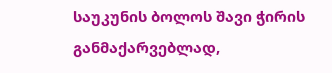საუკუნის ბოლოს შავი ჭირის განმაქარვებლად,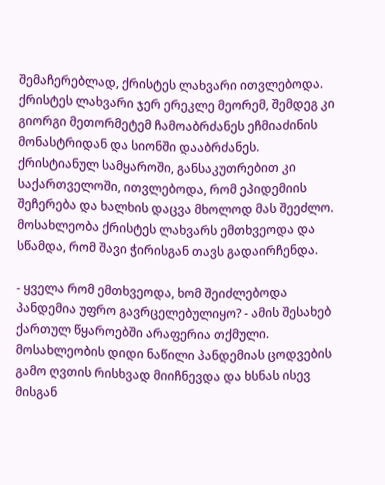შემაჩერებლად, ქრისტეს ლახვარი ითვლებოდა. ქრისტეს ლახვარი ჯერ ერეკლე მეორემ, შემდეგ კი გიორგი მეთორმეტემ ჩამოაბრძანეს ეჩმიაძინის მონასტრიდან და სიონში დააბრძანეს. ქრისტიანულ სამყაროში, განსაკუთრებით კი საქართველოში, ითვლებოდა, რომ ეპიდემიის შეჩერება და ხალხის დაცვა მხოლოდ მას შეეძლო. მოსახლეობა ქრისტეს ლახვარს ემთხვეოდა და სწამდა, რომ შავი ჭირისგან თავს გადაირჩენდა.

- ყველა რომ ემთხვეოდა, ხომ შეიძლებოდა პანდემია უფრო გავრცელებულიყო? - ამის შესახებ ქართულ წყაროებში არაფერია თქმული. მოსახლეობის დიდი ნაწილი პანდემიას ცოდვების გამო ღვთის რისხვად მიიჩნევდა და ხსნას ისევ მისგან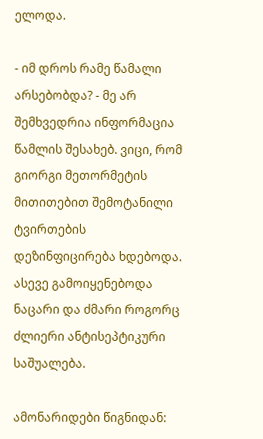ელოდა.

- იმ დროს რამე წამალი არსებობდა? - მე არ შემხვედრია ინფორმაცია წამლის შესახებ. ვიცი, რომ გიორგი მეთორმეტის მითითებით შემოტანილი ტვირთების დეზინფიცირება ხდებოდა. ასევე გამოიყენებოდა ნაცარი და ძმარი როგორც ძლიერი ანტისეპტიკური საშუალება.

ამონარიდები წიგნიდან: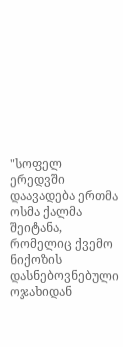"სოფელ ერედვში დაავადება ერთმა ოსმა ქალმა შეიტანა, რომელიც ქვემო ნიქოზის დასნებოვნებული ოჯახიდან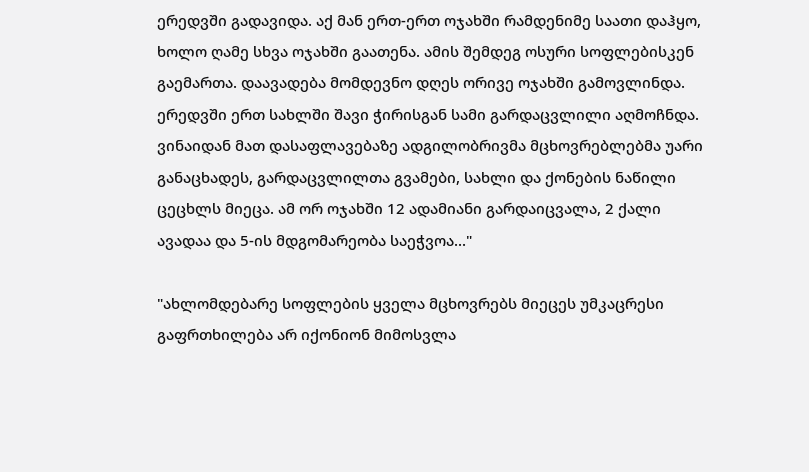ერედვში გადავიდა. აქ მან ერთ-ერთ ოჯახში რამდენიმე საათი დაჰყო, ხოლო ღამე სხვა ოჯახში გაათენა. ამის შემდეგ ოსური სოფლებისკენ გაემართა. დაავადება მომდევნო დღეს ორივე ოჯახში გამოვლინდა. ერედვში ერთ სახლში შავი ჭირისგან სამი გარდაცვლილი აღმოჩნდა. ვინაიდან მათ დასაფლავებაზე ადგილობრივმა მცხოვრებლებმა უარი განაცხადეს, გარდაცვლილთა გვამები, სახლი და ქონების ნაწილი ცეცხლს მიეცა. ამ ორ ოჯახში 12 ადამიანი გარდაიცვალა, 2 ქალი ავადაა და 5-ის მდგომარეობა საეჭვოა..."

"ახლომდებარე სოფლების ყველა მცხოვრებს მიეცეს უმკაცრესი გაფრთხილება არ იქონიონ მიმოსვლა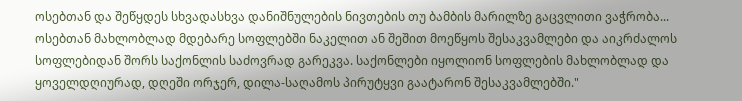ოსებთან და შეწყდეს სხვადასხვა დანიშნულების ნივთების თუ ბამბის მარილზე გაცვლითი ვაჭრობა... ოსებთან მახლობლად მდებარე სოფლებში ნაკელით ან შეშით მოეწყოს შესაკვამლები და აიკრძალოს სოფლებიდან შორს საქონლის საძოვრად გარეკვა. საქონლები იყოლიონ სოფლების მახლობლად და ყოველდღიურად, დღეში ორჯერ, დილა-საღამოს პირუტყვი გაატარონ შესაკვამლებში."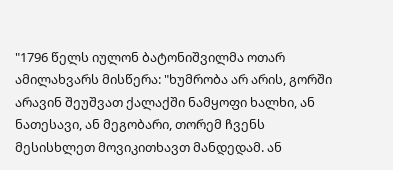"1796 წელს იულონ ბატონიშვილმა ოთარ ამილახვარს მისწერა: "ხუმრობა არ არის, გორში არავინ შეუშვათ ქალაქში ნამყოფი ხალხი, ან ნათესავი, ან მეგობარი, თორემ ჩვენს მესისხლეთ მოვიკითხავთ მანდედამ. ან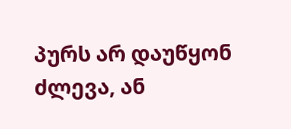პურს არ დაუწყონ ძლევა, ან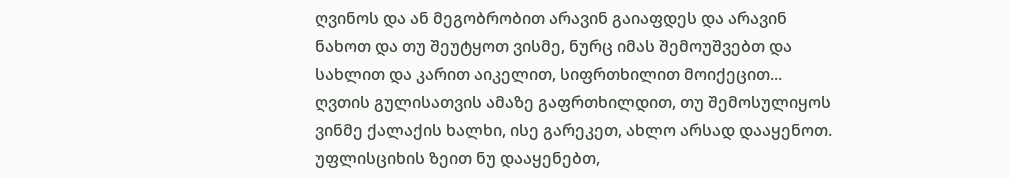ღვინოს და ან მეგობრობით არავინ გაიაფდეს და არავინ ნახოთ და თუ შეუტყოთ ვისმე, ნურც იმას შემოუშვებთ და სახლით და კარით აიკელით, სიფრთხილით მოიქეცით... ღვთის გულისათვის ამაზე გაფრთხილდით, თუ შემოსულიყოს ვინმე ქალაქის ხალხი, ისე გარეკეთ, ახლო არსად დააყენოთ. უფლისციხის ზეით ნუ დააყენებთ,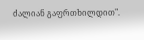ძალიან გაფრთხილდით".